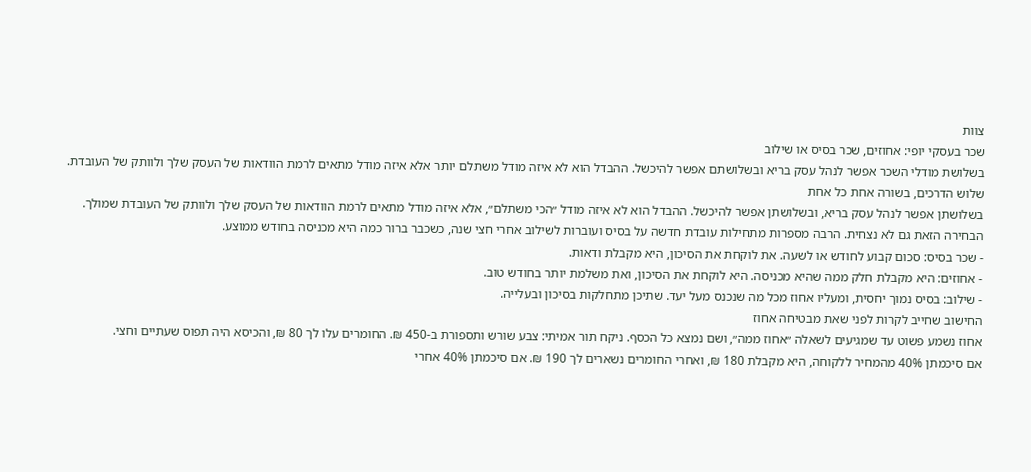צוות
שכר בעסקי יופי: אחוזים, שכר בסיס או שילוב
בשלושת מודלי השכר אפשר לנהל עסק בריא ובשלושתם אפשר להיכשל. ההבדל הוא לא איזה מודל משתלם יותר אלא איזה מודל מתאים לרמת הוודאות של העסק שלך ולוותק של העובדת.
שלוש הדרכים, בשורה אחת כל אחת
בשלושתן אפשר לנהל עסק בריא, ובשלושתן אפשר להיכשל. ההבדל הוא לא איזה מודל ״הכי משתלם״, אלא איזה מודל מתאים לרמת הוודאות של העסק שלך ולוותק של העובדת שמולך.
הבחירה הזאת גם לא נצחית. הרבה מספרות מתחילות עובדת חדשה על בסיס ועוברות לשילוב אחרי חצי שנה, כשכבר ברור כמה היא מכניסה בחודש ממוצע.
- שכר בסיס: סכום קבוע לחודש או לשעה. את לוקחת את הסיכון, היא מקבלת ודאות.
- אחוזים: היא מקבלת חלק ממה שהיא מכניסה. היא לוקחת את הסיכון, ואת משלמת יותר בחודש טוב.
- שילוב: בסיס נמוך יחסית, ומעליו אחוז מכל מה שנכנס מעל יעד. שתיכן מתחלקות בסיכון ובעלייה.
החישוב שחייב לקרות לפני שאת מבטיחה אחוז
אחוז נשמע פשוט עד שמגיעים לשאלה ״אחוז ממה״, ושם נמצא כל הכסף. ניקח תור אמיתי: צבע שורש ותספורת ב-450 ₪. החומרים עלו לך 80 ₪, והכיסא היה תפוס שעתיים וחצי.
אם סיכמתן 40% מהמחיר ללקוחה, היא מקבלת 180 ₪, ואחרי החומרים נשארים לך 190 ₪. אם סיכמתן 40% אחרי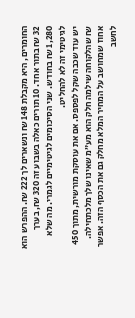החומרים, היא מקבלת 148 ₪ ונשארים לך 222 ₪. ההפרש הוא 32 ₪ בתור אחד. 10 תורים כאלה בשבוע זה 320 ₪, בערך 1,280 ₪ בחודש. שני הסיכומים לגיטימיים לגמרי. מה שלא לגיטימי זה לא להחליט.
יש עוד שכבה שקל לפספס. אם את עוסקת מורשית, מתוך 450 ₪ שהלקוחה שילמה חלק הוא מע״מ שאינו שלך מלכתחילה. אחוז שמחושב על המחיר המלא מחלק גם את הכסף הזה. אפשר לחשב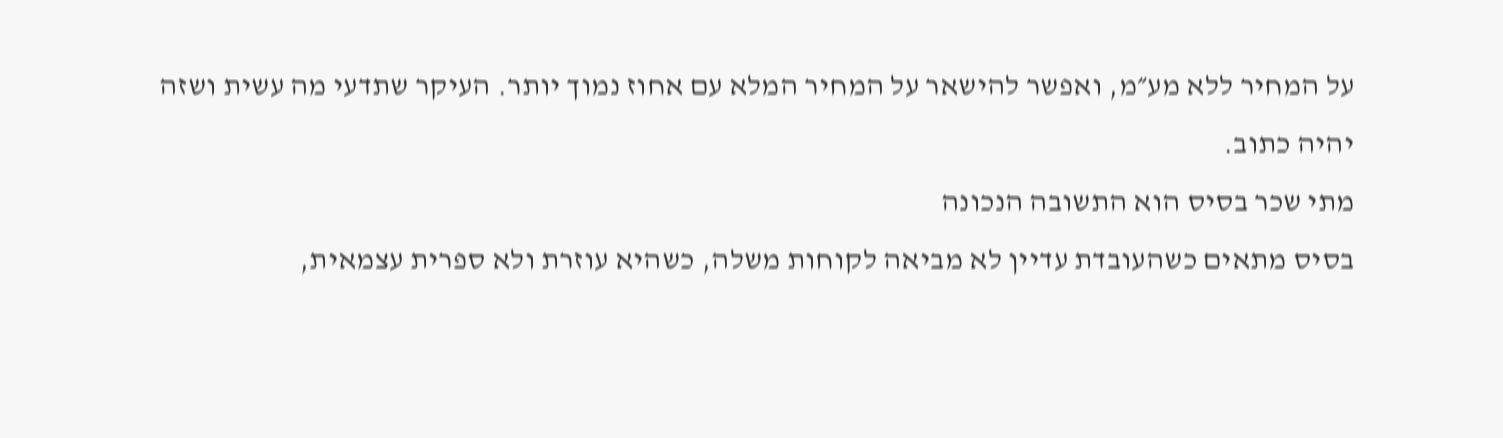על המחיר ללא מע״מ, ואפשר להישאר על המחיר המלא עם אחוז נמוך יותר. העיקר שתדעי מה עשית ושזה יהיה כתוב.
מתי שכר בסיס הוא התשובה הנכונה
בסיס מתאים כשהעובדת עדיין לא מביאה לקוחות משלה, כשהיא עוזרת ולא ספרית עצמאית,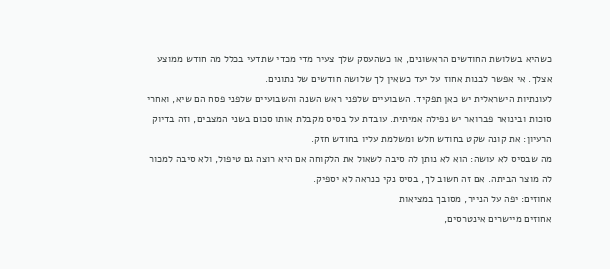כשהיא בשלושת החודשים הראשונים, או כשהעסק שלך צעיר מדי מכדי שתדעי בכלל מה חודש ממוצע אצלך. אי אפשר לבנות אחוז על יעד כשאין לך שלושה חודשים של נתונים.
לעונתיות הישראלית יש כאן תפקיד. השבועיים שלפני ראש השנה והשבועיים שלפני פסח הם שיא, ואחרי סוכות ובינואר פברואר יש נפילה אמיתית. עובדת על בסיס מקבלת אותו סכום בשני המצבים, וזה בדיוק הרעיון: את קונה שקט בחודש חלש ומשלמת עליו בחודש חזק.
מה שבסיס לא עושה: הוא לא נותן לה סיבה לשאול את הלקוחה אם היא רוצה גם טיפול, ולא סיבה למכור לה מוצר הביתה. אם זה חשוב לך, בסיס נקי כנראה לא יספיק.
אחוזים: יפה על הנייר, מסובך במציאות
אחוזים מיישרים אינטרסים,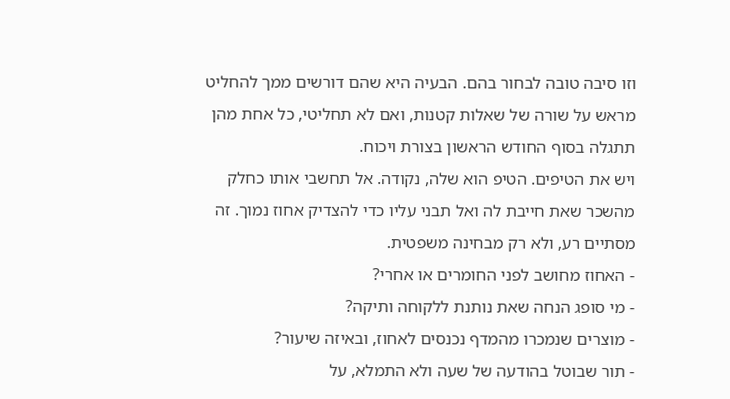וזו סיבה טובה לבחור בהם. הבעיה היא שהם דורשים ממך להחליט מראש על שורה של שאלות קטנות, ואם לא תחליטי, כל אחת מהן תתגלה בסוף החודש הראשון בצורת ויכוח.
ויש את הטיפים. הטיפ הוא שלה, נקודה. אל תחשבי אותו כחלק מהשכר שאת חייבת לה ואל תבני עליו כדי להצדיק אחוז נמוך. זה מסתיים רע, ולא רק מבחינה משפטית.
- האחוז מחושב לפני החומרים או אחרי?
- מי סופג הנחה שאת נותנת ללקוחה ותיקה?
- מוצרים שנמכרו מהמדף נכנסים לאחוז, ובאיזה שיעור?
- תור שבוטל בהודעה של שעה ולא התמלא, על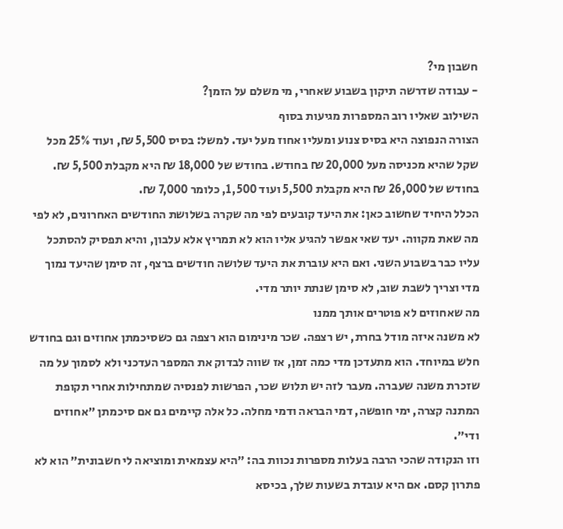חשבון מי?
- עבודה שדרשה תיקון בשבוע שאחרי, מי משלם על הזמן?
השילוב שאליו רוב המספרות מגיעות בסוף
הצורה הנפוצה היא בסיס צנוע ומעליו אחוז מעל יעד. למשל: בסיס 5,500 ₪, ועוד 25% מכל שקל שהיא מכניסה מעל 20,000 ₪ בחודש. בחודש של 18,000 ₪ היא מקבלת 5,500 ₪. בחודש של 26,000 ₪ היא מקבלת 5,500 ועוד 1,500, כלומר 7,000 ₪.
הכלל היחיד שחשוב כאן: את היעד קובעים לפי מה שקרה בשלושת החודשים האחרונים, לא לפי מה שאת מקווה. יעד שאי אפשר להגיע אליו הוא לא תמריץ אלא עלבון, והיא תפסיק להסתכל עליו כבר בשבוע השני. ואם היא עוברת את היעד שלושה חודשים ברצף, זה סימן שהיעד נמוך מדי וצריך לשבת שוב, לא סימן שנתת יותר מדי.
מה שאחוזים לא פוטרים אותך ממנו
לא משנה איזה מודל בחרת, יש רצפה. שכר מינימום הוא רצפה גם כשסיכמתן אחוזים וגם בחודש חלש במיוחד. הוא מתעדכן מדי כמה זמן, אז שווה לבדוק את המספר העדכני ולא לסמוך על מה שזכרת משנה שעברה. מעבר לזה יש תלוש שכר, הפרשות לפנסיה שמתחילות אחרי תקופת המתנה קצרה, ימי חופשה, דמי הבראה ודמי מחלה. כל אלה קיימים גם אם סיכמתן ״אחוזים ודי״.
וזו הנקודה שהכי הרבה בעלות מספרות נכוות בה: ״היא עצמאית ומוציאה לי חשבונית״ הוא לא פתרון קסם. אם היא עובדת בשעות שלך, בכיסא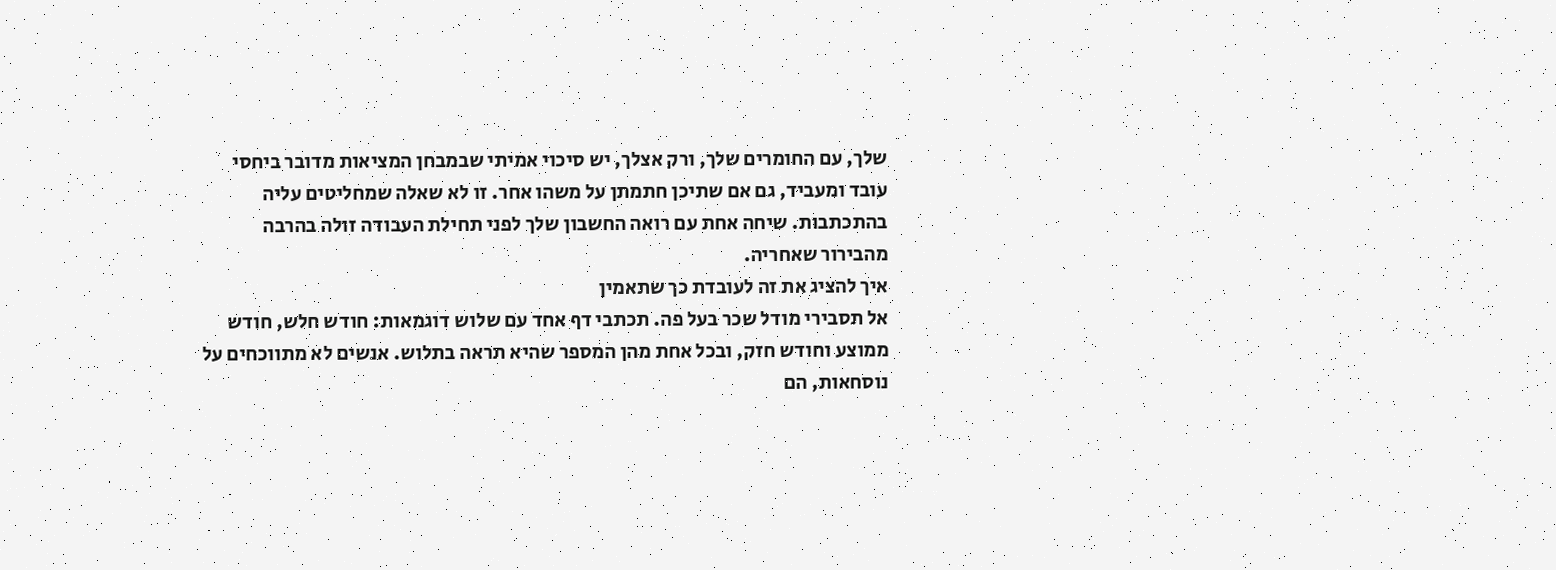שלך, עם החומרים שלך, ורק אצלך, יש סיכוי אמיתי שבמבחן המציאות מדובר ביחסי עובד ומעביד, גם אם שתיכן חתמתן על משהו אחר. זו לא שאלה שמחליטים עליה בהתכתבות. שיחה אחת עם רואה החשבון שלך לפני תחילת העבודה זולה בהרבה מהבירור שאחריה.
איך להציג את זה לעובדת כך שתאמין
אל תסבירי מודל שכר בעל פה. תכתבי דף אחד עם שלוש דוגמאות: חודש חלש, חודש ממוצע וחודש חזק, ובכל אחת מהן המספר שהיא תראה בתלוש. אנשים לא מתווכחים על נוסחאות, הם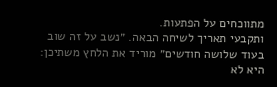מתווכחים על הפתעות.
ותקבעי תאריך לשיחה הבאה. ״נשב על זה שוב בעוד שלושה חודשים״ מוריד את הלחץ משתיכן: היא לא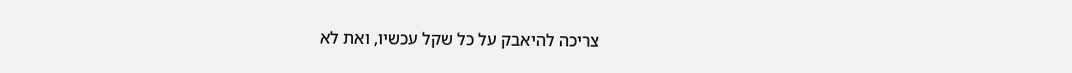צריכה להיאבק על כל שקל עכשיו, ואת לא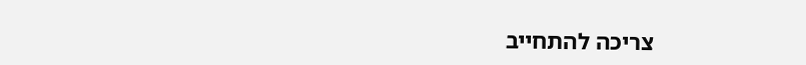צריכה להתחייב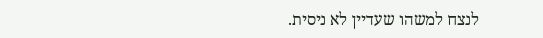לנצח למשהו שעדיין לא ניסית.